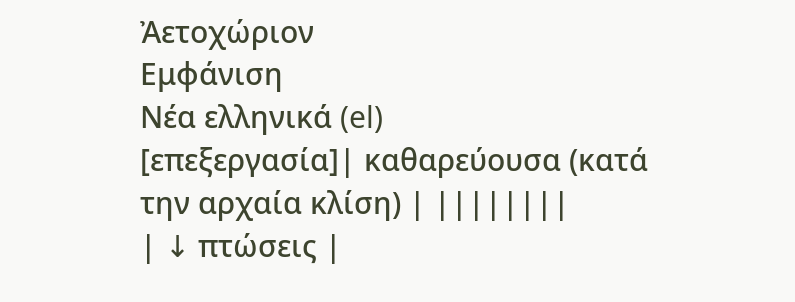Ἀετοχώριον
Εμφάνιση
Νέα ελληνικά (el)
[επεξεργασία]| καθαρεύουσα (κατά την αρχαία κλίση) | ||||||||
| ↓ πτώσεις |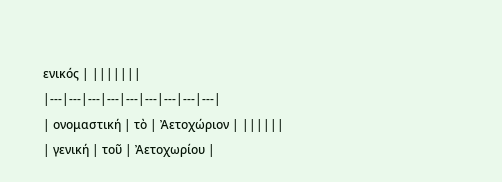ενικός | |||||||
|---|---|---|---|---|---|---|---|---|
| ονομαστική | τὸ | Ἀετοχώριον | ||||||
| γενική | τοῦ | Ἀετοχωρίου |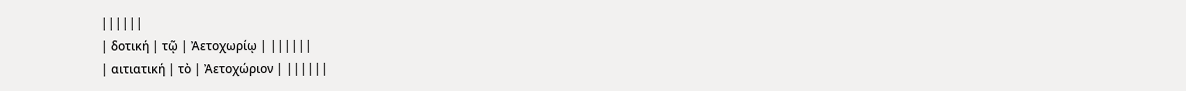||||||
| δοτική | τῷ | Ἀετοχωρίῳ | ||||||
| αιτιατική | τὸ | Ἀετοχώριον | ||||||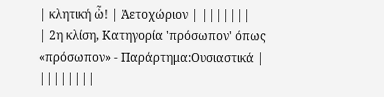| κλητική ὦ! | Ἀετοχώριον | |||||||
| 2η κλίση, Κατηγορία 'πρόσωπον' όπως «πρόσωπον» - Παράρτημα:Ουσιαστικά | ||||||||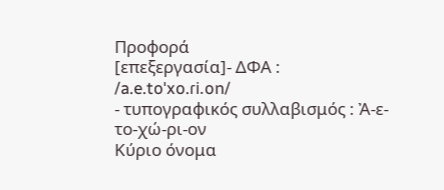Προφορά
[επεξεργασία]- ΔΦΑ : /a.e.toˈxo.ɾi.on/
- τυπογραφικός συλλαβισμός : Ἀ‐ε‐το‐χώ‐ρι‐ον
Κύριο όνομα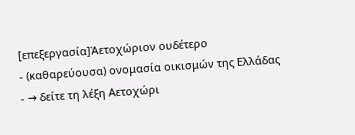[επεξεργασία]Ἀετοχώριον ουδέτερο
- (καθαρεύουσα) ονομασία οικισμών της Ελλάδας
- → δείτε τη λέξη Αετοχώρι